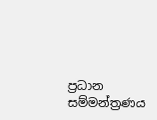ප්‍රධාන සම්මන්ත්‍රණය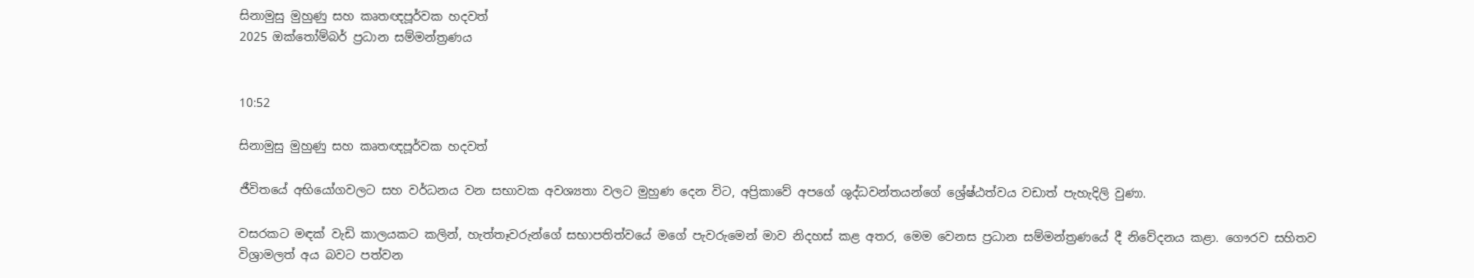සිනාමුසු මුහුණු සහ කෘතඥපූර්වක හදවත්
2025 ඔක්තෝම්බර් ප්‍රධාන සම්මන්ත්‍රණය


10:52

සිනාමුසු මුහුණු සහ කෘතඥපූර්වක හදවත්

ජීවිතයේ අභියෝගවලට සහ වර්ධනය වන සභාවක අවශ්‍යතා වලට මුහුණ දෙන විට, අප්‍රිකාවේ අපගේ ශුද්ධවන්තයන්ගේ ශ්‍රේෂ්ඨත්වය වඩාත් පැහැදිලි වුණා.

වසරකට මඳක් වැඩි කාලයකට කලින්, හැත්තෑවරුන්ගේ සභාපතිත්වයේ මගේ පැවරුමෙන් මාව නිදහස් කළ අතර, මෙම වෙනස ප්‍රධාන සම්මන්ත්‍රණයේ දී නිවේදනය කළා. ගෞරව සහිතව විශ්‍රාමලත් අය බවට පත්වන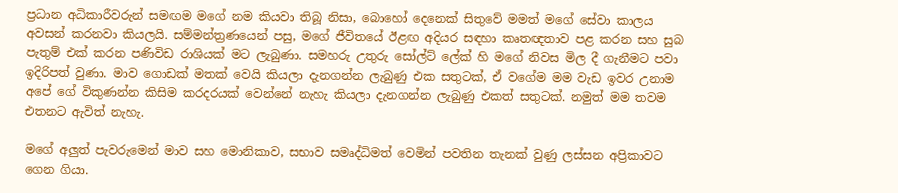ප්‍රධාන අධිකාරීවරුන් සමඟම මගේ නම කියවා තිබූ නිසා, බොහෝ දෙනෙක් සිතුවේ මමත් මගේ සේවා කාලය අවසන් කරනවා කියලයි. සම්මන්ත්‍රණයෙන් පසු, මගේ ජීවිතයේ ඊළඟ අදියර සඳහා කෘතඥතාව පළ කරන සහ සුබ පැතුම් එක් කරන පණිවිඩ රාශියක් මට ලැබුණා. සමහරු උතුරු සෝල්ට් ලේක් හි මගේ නිවස මිල දී ගැනීමට පවා ඉදිරිපත් වුණා. මාව ගොඩක් මතක් වෙයි කියලා දැනගන්න ලැබුණු එක සතුටක්, ඒ වගේම මම වැඩ ඉවර උනාම අපේ ගේ විකුණන්න කිසිම කරදරයක් වෙන්නේ නැහැ කියලා දැනගන්න ලැබුණු එකත් සතුටක්. නමුත් මම තවම එතනට ඇවිත් නැහැ.

මගේ අලුත් පැවරුමෙන් මාව සහ මොනිකාව, සභාව සමෘද්ධිමත් වෙමින් පවතින තැනක් වුණු ලස්සන අප්‍රිකාවට ගෙන ගියා.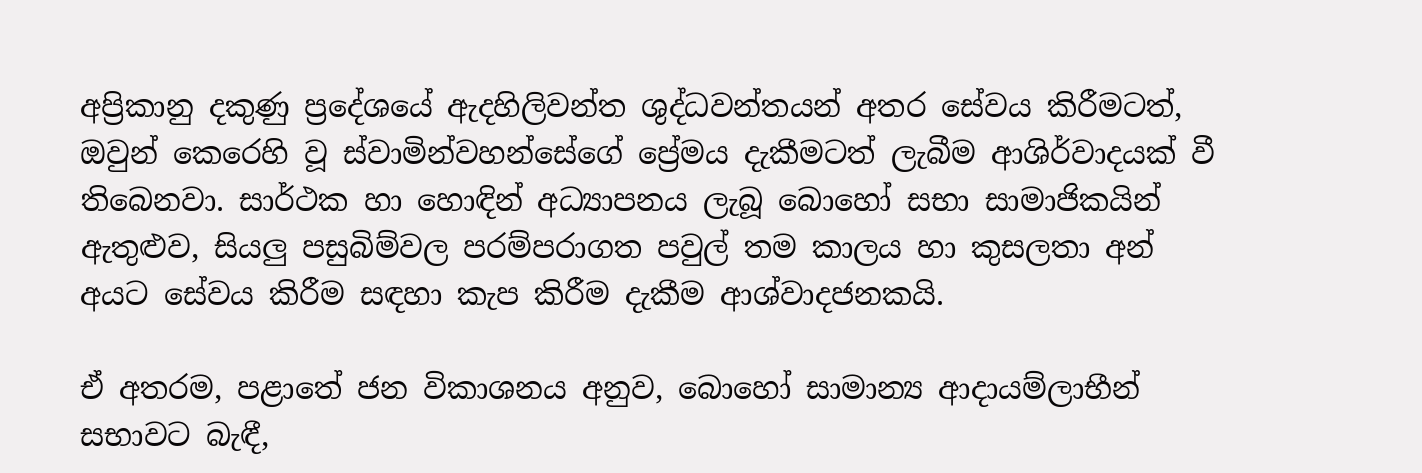අප්‍රිකානු දකුණු ප්‍රදේශයේ ඇදහිලිවන්ත ශුද්ධවන්තයන් අතර සේවය කිරීමටත්, ඔවුන් කෙරෙහි වූ ස්වාමින්වහන්සේගේ ප්‍රේමය දැකීමටත් ලැබීම ආශිර්වාදයක් වී තිබෙනවා. සාර්ථක හා හොඳින් අධ්‍යාපනය ලැබූ බොහෝ සභා සාමාජිකයින් ඇතුළුව, සියලු පසුබිම්වල පරම්පරාගත පවුල් තම කාලය හා කුසලතා අන් අයට සේවය කිරීම සඳහා කැප කිරීම දැකීම ආශ්වාදජනකයි.

ඒ අතරම, පළාතේ ජන විකාශනය අනුව, බොහෝ සාමාන්‍ය ආදායම්ලාභීන් සභාවට බැඳී,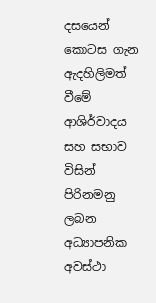දසයෙන් කොටස ගැන ඇදහිලිමත් වීමේ ආශිර්වාදය සහ සභාව විසින් පිරිනමනු ලබන අධ්‍යාපනික අවස්ථා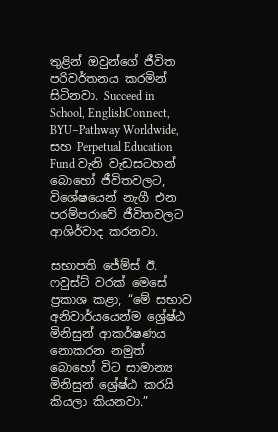තුළින් ඔවුන්ගේ ජීවිත පරිවර්තනය කරමින් සිටිනවා. Succeed in School, EnglishConnect, BYU–Pathway Worldwide, සහ Perpetual Education Fund වැනි වැඩසටහන් බොහෝ ජීවිතවලට, විශේෂයෙන් නැගී එන පරම්පරාවේ ජීවිතවලට ආශිර්වාද කරනවා.

සභාපති ජේම්ස් ඊ. ෆවුස්ට් වරක් මෙසේ ප්‍රකාශ කළා, “මේ සභාව අනිවාර්යයෙන්ම ශ්‍රේෂ්ඨ මිනිසුන් ආකර්ෂණය නොකරන නමුත් බොහෝ විට සාමාන්‍ය මිනිසුන් ශ්‍රේෂ්ඨ කරයි කියලා කියනවා.”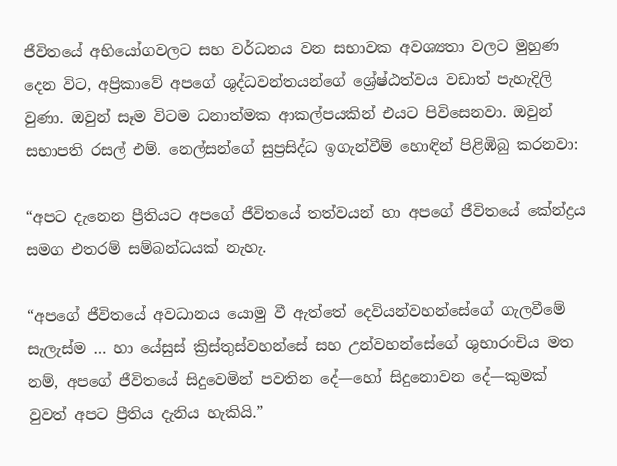ජීවිතයේ අභියෝගවලට සහ වර්ධනය වන සභාවක අවශ්‍යතා වලට මුහුණ දෙන විට, අප්‍රිකාවේ අපගේ ශුද්ධවන්තයන්ගේ ශ්‍රේෂ්ඨත්වය වඩාත් පැහැදිලි වුණා. ඔවුන් සෑම විටම ධනාත්මක ආකල්පයකින් එයට පිවිසෙනවා. ඔවුන් සභාපති රසල් එම්. නෙල්සන්ගේ සුප්‍රසිද්ධ ඉගැන්වීම් හොඳින් පිළිඹිබු කරනවා:

“අපට දැනෙන ප්‍රීතියට අපගේ ජීවිතයේ තත්වයන් හා අපගේ ජීවිතයේ කේන්ද්‍රය සමග එතරම් සම්බන්ධයක් නැහැ.

“අපගේ ජීවිතයේ අවධානය යොමු වී ඇත්තේ දෙවියන්වහන්සේගේ ගැලවීමේ සැලැස්ම … හා යේසුස් ක්‍රිස්තුස්වහන්සේ සහ උන්වහන්සේගේ ශුභාරංචිය මත නම්, අපගේ ජීවිතයේ සිදුවෙමින් පවතින දේ—හෝ සිදුනොවන දේ—කුමක් වුවත් අපට ප්‍රීතිය දැනිය හැකියි.”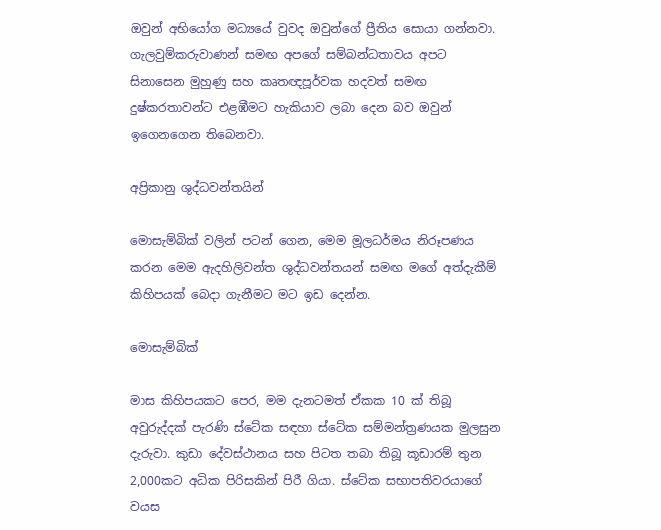ඔවුන් අභියෝග මධ්‍යයේ වුවද ඔවුන්ගේ ප්‍රීතිය සොයා ගන්නවා. ගැලවුම්කරුවාණන් සමඟ අපගේ සම්බන්ධතාවය අපට සිනාසෙන මුහුණු සහ කෘතඥපූර්වක හදවත් සමඟ දුෂ්කරතාවන්ට එළඹීමට හැකියාව ලබා දෙන බව ඔවුන් ඉගෙනගෙන තිබෙනවා.

අප්‍රිකානු ශුද්ධවන්තයින්

මොසැම්බික් වලින් පටන් ගෙන, මෙම මූලධර්මය නිරූපණය කරන මෙම ඇදහිලිවන්ත ශුද්ධවන්තයන් සමඟ මගේ අත්දැකීම් කිහිපයක් බෙදා ගැනීමට මට ඉඩ දෙන්න.

මොසැම්බික්

මාස කිහිපයකට පෙර, මම දැනටමත් ඒකක 10 ක් තිබූ අවුරුද්දක් පැරණි ස්ටේක සඳහා ස්ටේක සම්මන්ත්‍රණයක මුලසුන දැරුවා. කුඩා දේවස්ථානය සහ පිටත තබා තිබූ කූඩාරම් තුන 2,000කට අධික පිරිසකින් පිරී ගියා. ස්ටේක සභාපතිවරයාගේ වයස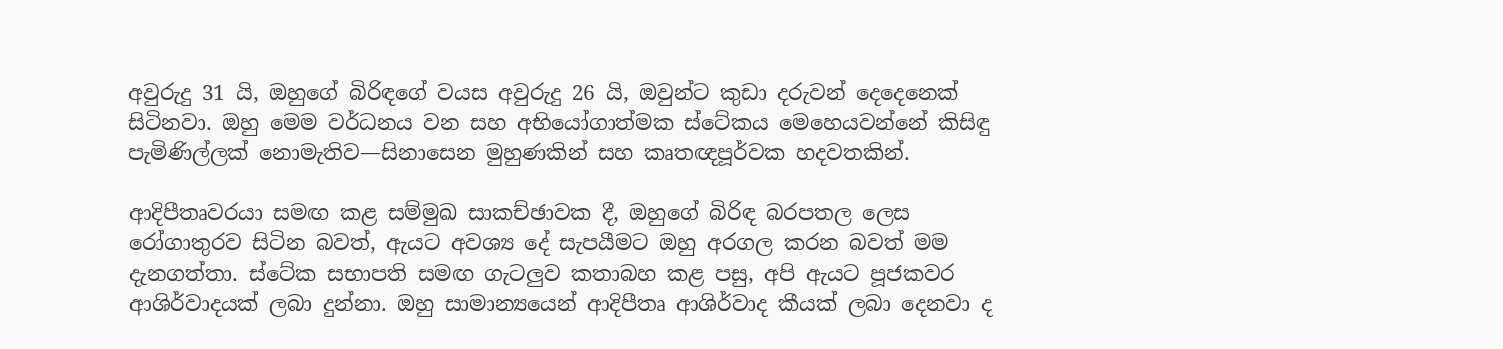අවුරුදු 31 යි, ඔහුගේ බිරිඳගේ වයස අවුරුදු 26 යි, ඔවුන්ට කුඩා දරුවන් දෙදෙනෙක් සිටිනවා. ඔහු මෙම වර්ධනය වන සහ අභියෝගාත්මක ස්ටේකය මෙහෙයවන්නේ කිසිඳු පැමිණිල්ලක් නොමැතිව—සිනාසෙන මුහුණකින් සහ කෘතඥපූර්වක හදවතකින්.

ආදිපීතෘවරයා සමඟ කළ සම්මුඛ සාකච්ඡාවක දී, ඔහුගේ බිරිඳ බරපතල ලෙස රෝගාතුරව සිටින බවත්, ඇයට අවශ්‍ය දේ සැපයීමට ඔහු අරගල කරන බවත් මම දැනගත්තා. ස්ටේක සභාපති සමඟ ගැටලුව කතාබහ කළ පසු, අපි ඇයට පූජකවර ආශිර්වාදයක් ලබා දුන්නා. ඔහු සාමාන්‍යයෙන් ආදිපීතෘ ආශිර්වාද කීයක් ලබා දෙනවා ද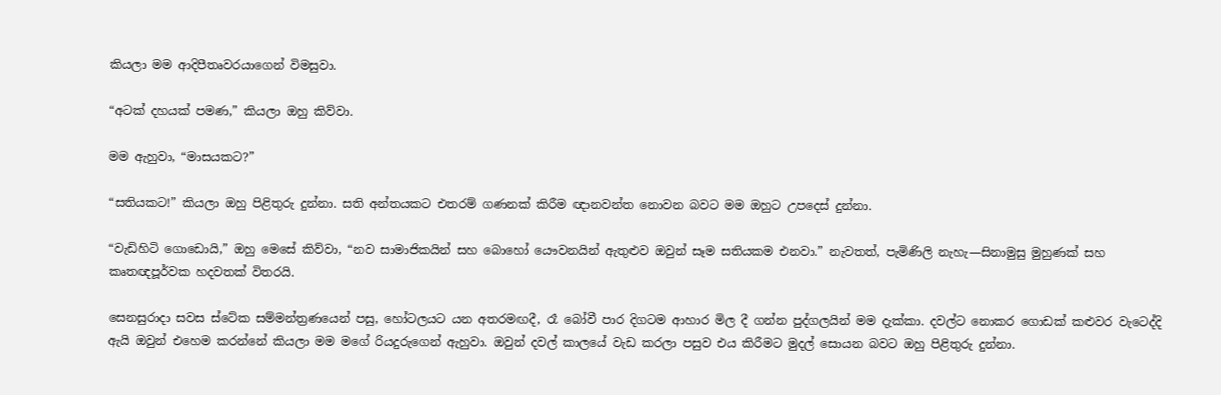කියලා මම ආදිපීතෘවරයාගෙන් විමසුවා.

“අටක් දහයක් පමණ,” කියලා ඔහු කිව්වා.

මම ඇහුවා, “මාසයකට?”

“සතියකට!” කියලා ඔහු පිළිතුරු දුන්නා. සති අන්තයකට එතරම් ගණනක් කිරීම ඥානවන්ත නොවන බවට මම ඔහුට උපදෙස් දුන්නා.

“වැඩිහිටි ගොඩොයි,” ඔහු මෙසේ කිව්වා, “නව සාමාජිකයින් සහ බොහෝ යෞවනයින් ඇතුළුව ඔවුන් සෑම සතියකම එනවා.” නැවතත්, පැමිණිලි නැහැ—සිනාමුසු මුහුණක් සහ කෘතඥපූර්වක හදවතක් විතරයි.

සෙනසුරාදා සවස ස්ටේක සම්මන්ත්‍රණයෙන් පසු, හෝටලයට යන අතරමඟදී, රෑ බෝවී පාර දිගටම ආහාර මිල දී ගන්න පුද්ගලයින් මම දැක්කා. දවල්ට නොකර ගොඩක් කළුවර වැටෙද්දි ඇයි ඔවුන් එහෙම කරන්නේ කියලා මම මගේ රියදුරුගෙන් ඇහුවා. ඔවුන් දවල් කාලයේ වැඩ කරලා පසුව එය කිරීමට මුදල් සොයන බවට ඔහු පිළිතුරු දුන්නා.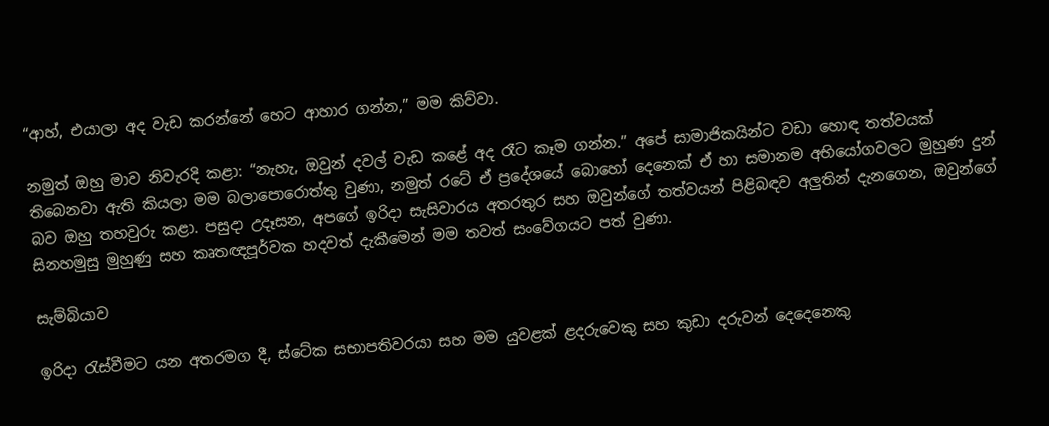“ආහ්, එයාලා අද වැඩ කරන්නේ හෙට ආහාර ගන්න,” මම කිව්වා.

නමුත් ඔහු මාව නිවැරදි කළා: “නැහැ, ඔවුන් දවල් වැඩ කළේ අද රෑට කෑම ගන්න.” අපේ සාමාජිකයින්ට වඩා හොඳ තත්වයක් තිබෙනවා ඇති කියලා මම බලාපොරොත්තු වුණා, නමුත් රටේ ඒ ප්‍රදේශයේ බොහෝ දෙනෙක් ඒ හා සමානම අභියෝගවලට මුහුණ දුන් බව ඔහු තහවුරු කළා. පසුදා උදෑසන, අපගේ ඉරිදා සැසිවාරය අතරතුර සහ ඔවුන්ගේ තත්වයන් පිළිබඳව අලුතින් දැනගෙන, ඔවුන්ගේ සිනහමුසු මුහුණු සහ කෘතඥපූර්වක හදවත් දැකීමෙන් මම තවත් සංවේගයට පත් වුණා.

සැම්බියාව

ඉරිදා රැස්වීමට යන අතරමග දී, ස්ටේක සභාපතිවරයා සහ මම යුවළක් ළදරුවෙකු සහ කුඩා දරුවන් දෙදෙනෙකු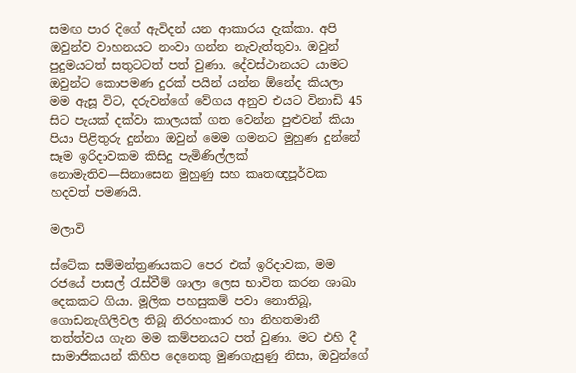සමඟ පාර දිගේ ඇවිදන් යන ආකාරය දැක්කා. අපි ඔවුන්ව වාහනයට නංවා ගන්න නැවැත්තුවා. ඔවුන් පුදුමයටත් සතුටටත් පත් වුණා. දේවස්ථානයට යාමට ඔවුන්ට කොපමණ දුරක් පයින් යන්න ඕනේද කියලා මම ඇසූ විට, දරුවන්ගේ වේගය අනුව එයට විනාඩි 45 සිට පැයක් දක්වා කාලයක් ගත වෙන්න පුළුවන් කියා පියා පිළිතුරු දුන්නා ඔවුන් මෙම ගමනට මුහුණ දුන්නේ සෑම ඉරිදාවකම කිසිදු පැමිණිල්ලක් නොමැතිව—සිනාසෙන මුහුණු සහ කෘතඥපූර්වක හදවත් පමණයි.

මලාවි

ස්ටේක සම්මන්ත්‍රණයකට පෙර එක් ඉරිදාවක, මම රජයේ පාසල් රැස්වීම් ශාලා ලෙස භාවිත කරන ශාඛා දෙකකට ගියා. මූලික පහසුකම් පවා නොතිබූ, ගොඩනැගිලිවල තිබූ නිරහංකාර හා නිහතමානී තත්ත්වය ගැන මම කම්පනයට පත් වුණා. මට එහි දී සාමාජිකයන් කිහිප දෙනෙකු මුණගැසුණු නිසා, ඔවුන්ගේ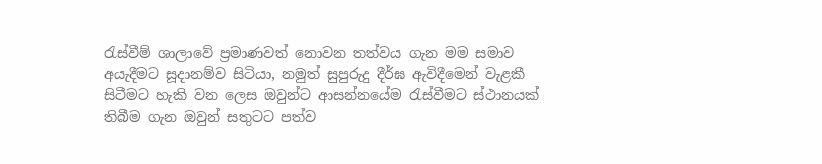රැස්වීම් ශාලාවේ ප්‍රමාණවත් නොවන තත්වය ගැන මම සමාව අයැදීමට සූදානම්ව සිටියා, නමුත් සුපුරුදු දීර්ඝ ඇවිදීමෙන් වැළකී සිටීමට හැකි වන ලෙස ඔවුන්ට ආසන්නයේම රැස්වීමට ස්ථානයක් තිබීම ගැන ඔවුන් සතුටට පත්ව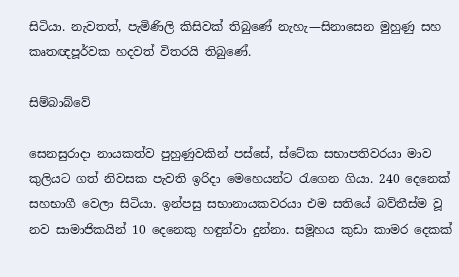සිටියා. නැවතත්, පැමිණිලි කිසිවක් තිබුණේ නැහැ—සිනාසෙන මුහුණු සහ කෘතඥපූර්වක හදවත් විතරයි තිබුණේ.

සිම්බාබ්වේ

සෙනසුරාදා නායකත්ව පුහුණුවකින් පස්සේ, ස්ටේක සභාපතිවරයා මාව කුලියට ගත් නිවසක පැවති ඉරිදා මෙහෙයන්ට රැගෙන ගියා. 240 දෙනෙක් සහභාගී වෙලා සිටියා. ඉන්පසු සභානායකවරයා එම සතියේ බව්තීස්ම වූ නව සාමාජිකයින් 10 දෙනෙකු හඳුන්වා දුන්නා. සමූහය කුඩා කාමර දෙකක්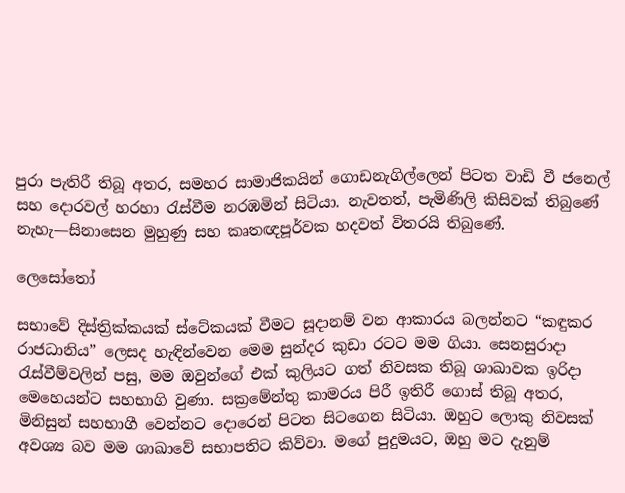පුරා පැතිරී තිබූ අතර, සමහර සාමාජිකයින් ගොඩනැගිල්ලෙන් පිටත වාඩි වී ජනෙල් සහ දොරවල් හරහා රැස්වීම නරඹමින් සිටියා. නැවතත්, පැමිණිලි කිසිවක් තිබුණේ නැහැ—සිනාසෙන මුහුණු සහ කෘතඥපූර්වක හදවත් විතරයි තිබුණේ.

ලෙසෝතෝ

සභාවේ දිස්ත්‍රික්කයක් ස්ටේකයක් වීමට සූදානම් වන ආකාරය බලන්නට “කඳුකර රාජධානිය” ලෙසද හැඳින්වෙන මෙම සුන්දර කුඩා රටට මම ගියා. සෙනසුරාදා රැස්වීම්වලින් පසු, මම ඔවුන්ගේ එක් කුලියට ගත් නිවසක තිබූ ශාඛාවක ඉරිදා මෙහෙයන්ට සහභාගි වුණා. සක්‍රමේන්තු කාමරය පිරී ඉතිරී ගොස් තිබූ අතර, මිනිසුන් සහභාගී වෙන්නට දොරෙන් පිටත සිටගෙන සිටියා. ඔහුට ලොකු නිවසක් අවශ්‍ය බව මම ශාඛාවේ සභාපතිට කිව්වා. මගේ පුදුමයට, ඔහු මට දැනුම්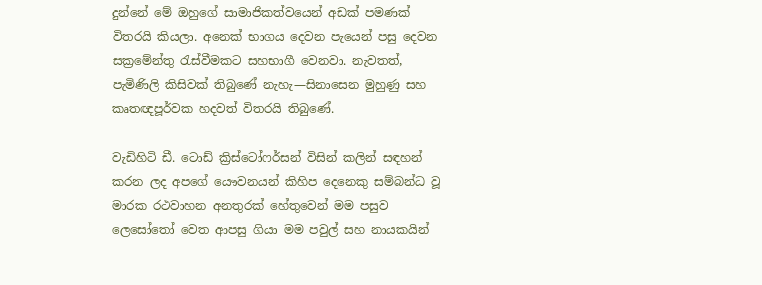දුන්නේ මේ ඔහුගේ සාමාජිකත්වයෙන් අඩක් පමණක් විතරයි කියලා. අනෙක් භාගය දෙවන පැයෙන් පසු දෙවන සක්‍රමේන්තු රැස්වීමකට සහභාගී වෙනවා. නැවතත්, පැමිණිලි කිසිවක් තිබුණේ නැහැ—සිනාසෙන මුහුණු සහ කෘතඥපූර්වක හදවත් විතරයි තිබුණේ.

වැඩිහිටි ඩී. ටොඩ් ක්‍රිස්ටෝෆර්සන් විසින් කලින් සඳහන් කරන ලද අපගේ යෞවනයන් කිහිප දෙනෙකු සම්බන්ධ වූ මාරක රථවාහන අනතුරක් හේතුවෙන් මම පසුව ලෙසෝතෝ වෙත ආපසු ගියා මම පවුල් සහ නායකයින්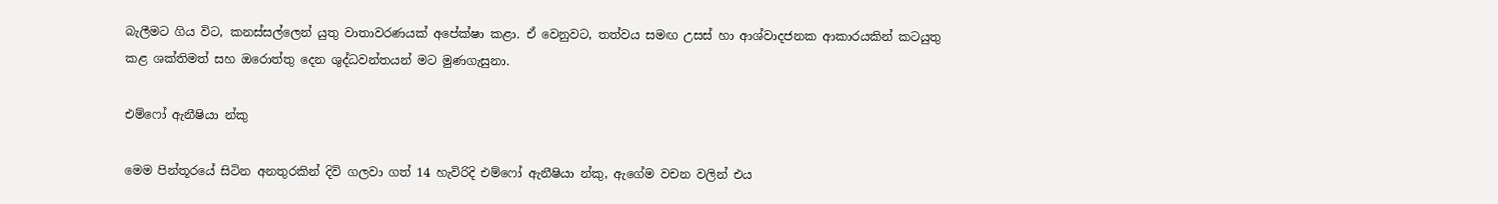බැලීමට ගිය විට, කනස්සල්ලෙන් යුතු වාතාවරණයක් අපේක්ෂා කළා. ඒ වෙනුවට, තත්වය සමඟ උසස් හා ආශ්වාදජනක ආකාරයකින් කටයුතු කළ ශක්තිමත් සහ ඔරොත්තු දෙන ශුද්ධවන්තයන් මට මුණගැසුනා.

එම්ෆෝ ඇනීෂියා න්කු

මෙම පින්තූරයේ සිටින අනතුරකින් දිවි ගලවා ගත් 14 හැවිරිදි එම්ෆෝ ඇනීෂියා න්කු, ඇගේම වචන වලින් එය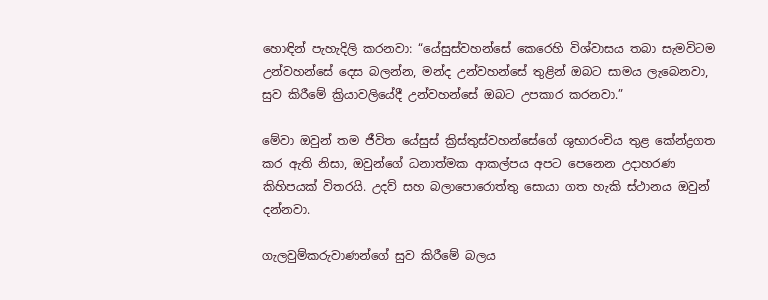හොඳින් පැහැදිලි කරනවා: “යේසුස්වහන්සේ කෙරෙහි විශ්වාසය තබා සැමවිටම උන්වහන්සේ දෙස බලන්න, මන්ද උන්වහන්සේ තුළින් ඔබට සාමය ලැබෙනවා, සුව කිරීමේ ක්‍රියාවලියේදී උන්වහන්සේ ඔබට උපකාර කරනවා.”

මේවා ඔවුන් තම ජීවිත යේසුස් ක්‍රිස්තුස්වහන්සේගේ ශුභාරංචිය තුළ කේන්ද්‍රගත කර ඇති නිසා, ඔවුන්ගේ ධනාත්මක ආකල්පය අපට පෙනෙන උදාහරණ කිහිපයක් විතරයි. උදව් සහ බලාපොරොත්තු සොයා ගත හැකි ස්ථානය ඔවුන් දන්නවා.

ගැලවුම්කරුවාණන්ගේ සුව කිරීමේ බලය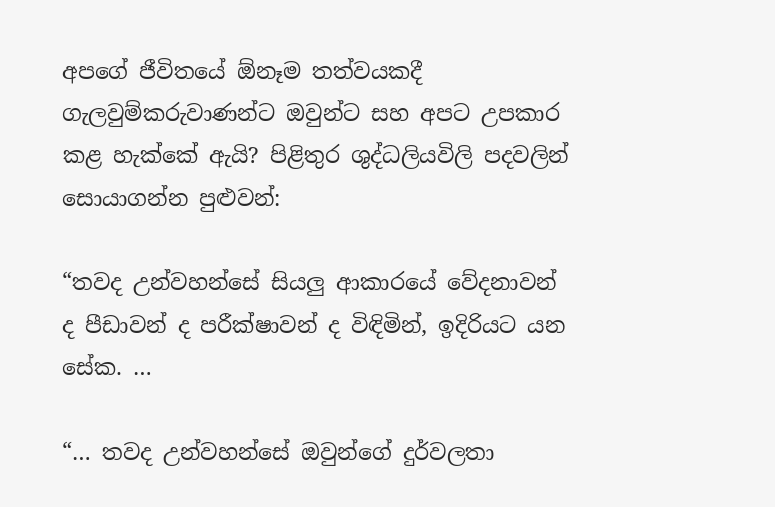අපගේ ජීවිතයේ ඕනෑම තත්වයකදී ගැලවුම්කරුවාණන්ට ඔවුන්ට සහ අපට උපකාර කළ හැක්කේ ඇයි? පිළිතුර ශුද්ධලියවිලි පදවලින් සොයාගන්න පුළුවන්:

“තවද උන්වහන්සේ සියලු ආකාරයේ වේදනාවන් ද පීඩාවන් ද පරීක්ෂාවන් ද විඳිමින්, ඉදිරියට යන සේක. …

“… තවද උන්වහන්සේ ඔවුන්ගේ දුර්වලතා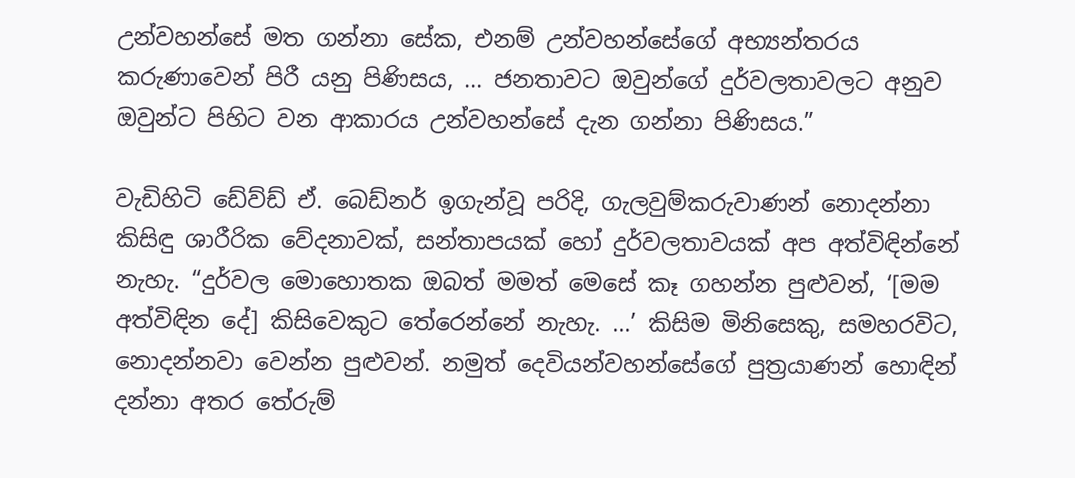උන්වහන්සේ මත ගන්නා සේක, එනම් උන්වහන්සේගේ අභ්‍යන්තරය කරුණාවෙන් පිරී යනු පිණිසය, … ජනතාවට ඔවුන්ගේ දුර්වලතාවලට අනුව ඔවුන්ට පිහිට වන ආකාරය උන්වහන්සේ දැන ගන්නා පිණිසය.”

වැඩිහිටි ඩේව්ඩ් ඒ. බෙඩ්නර් ඉගැන්වූ පරිදි, ගැලවුම්කරුවාණන් නොදන්නා කිසිඳු ශාරීරික වේදනාවක්, සන්තාපයක් හෝ දුර්වලතාවයක් අප අත්විඳින්නේ නැහැ. “දුර්වල මොහොතක ඔබත් මමත් මෙසේ කෑ ගහන්න පුළුවන්, ‘[මම අත්විඳින දේ] කිසිවෙකුට තේරෙන්නේ නැහැ. …’ කිසිම මිනිසෙකු, සමහරවිට, නොදන්නවා වෙන්න පුළුවන්. නමුත් දෙවියන්වහන්සේගේ පුත්‍රයාණන් හොඳින් දන්නා අතර තේරුම්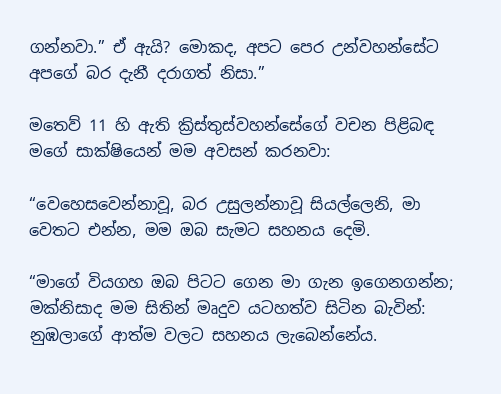ගන්නවා.” ඒ ඇයි? මොකද, අපට පෙර උන්වහන්සේට අපගේ බර දැනී දරාගත් නිසා.”

මතෙව් 11 හි ඇති ක්‍රිස්තුස්වහන්සේගේ වචන පිළිබඳ මගේ සාක්ෂියෙන් මම අවසන් කරනවා:

“වෙහෙසවෙන්නාවූ, බර උසුලන්නාවූ සියල්ලෙනි, මා වෙතට එන්න, මම ඔබ සැමට සහනය දෙමි.

“මාගේ වියගහ ඔබ පිටට ගෙන මා ගැන ඉගෙනගන්න; මක්නිසාද මම සිතින් මෘදුව යටහත්ව සිටින බැවින්: නුඹලාගේ ආත්ම වලට සහනය ලැබෙන්නේය.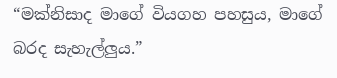“මක්නිසාද මාගේ වියගහ පහසුය, මාගේ බරද සැහැල්ලුය.”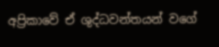අප්‍රිකාවේ ඒ ශුද්ධවන්තයන් වගේ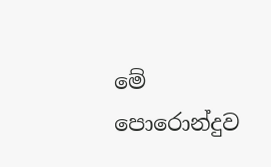මේ පොරොන්දුව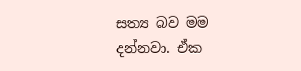සත්‍ය බව මම දන්නවා. ඒක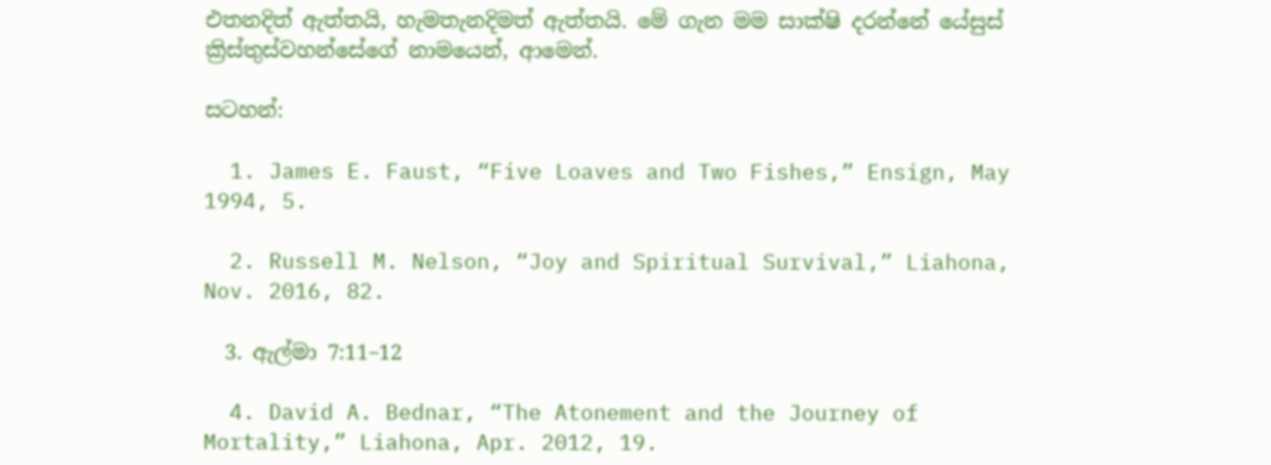එතනදිත් ඇත්තයි, හැමතැනදිමත් ඇත්තයි. මේ ගැන මම සාක්ෂි දරන්නේ යේසුස් ක්‍රිස්තුස්වහන්සේගේ නාමයෙන්, ආමෙන්.

සටහන්:

  1. James E. Faust, “Five Loaves and Two Fishes,” Ensign, May 1994, 5.

  2. Russell M. Nelson, “Joy and Spiritual Survival,” Liahona, Nov. 2016, 82.

  3. ඇල්මා 7:11–12

  4. David A. Bednar, “The Atonement and the Journey of Mortality,” Liahona, Apr. 2012, 19.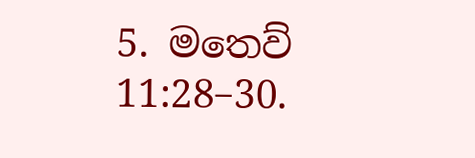5. මතෙව් 11:28–30.